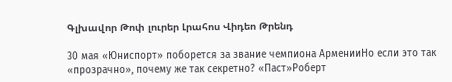Գլխավոր Թոփ լուրեր Լրահոս Վիդեո Թրենդ

30 мая «Юниспорт» поборется за звание чемпиона АрменииНо если это так «прозрачно», почему же так секретно? «Паст»Роберт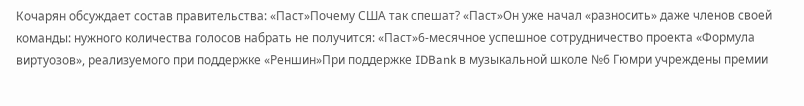Кочарян обсуждает состав правительства: «Паст»Почему США так спешат? «Паст»Он уже начал «разносить» даже членов своей команды: нужного количества голосов набрать не получится: «Паст»6-месячное успешное сотрудничество проекта «Формула виртуозов», реализуемого при поддержке «Реншин»При поддержке IDBank в музыкальной школе №6 Гюмри учреждены премии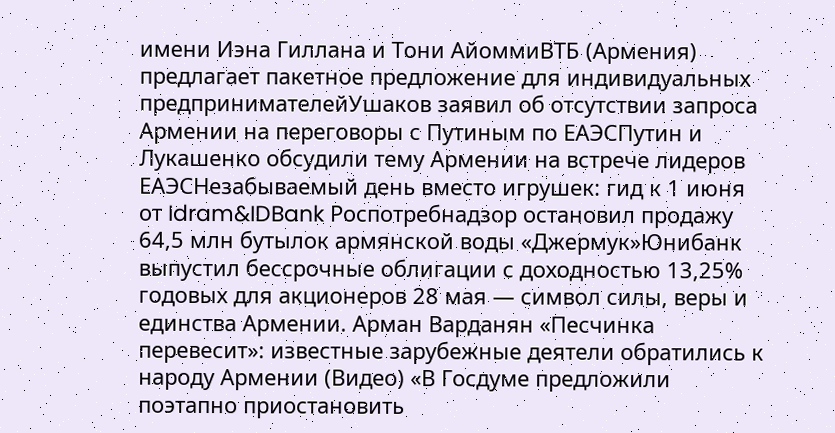имени Иэна Гиллана и Тони АйоммиВТБ (Армения) предлагает пакетное предложение для индивидуальных предпринимателейУшаков заявил об отсутствии запроса Армении на переговоры с Путиным по ЕАЭСПутин и Лукашенко обсудили тему Армении на встрече лидеров ЕАЭСНезабываемый день вместо игрушек: гид к 1 июня от Idram&IDBank Роспотребнадзор остановил продажу 64,5 млн бутылок армянской воды «Джермук»Юнибанк выпустил бессрочные облигации с доходностью 13,25% годовых для акционеров 28 мая — символ силы, веры и единства Армении. Арман Варданян «Песчинка перевесит»: известные зарубежные деятели обратились к народу Армении (Видео) «В Госдуме предложили поэтапно приостановить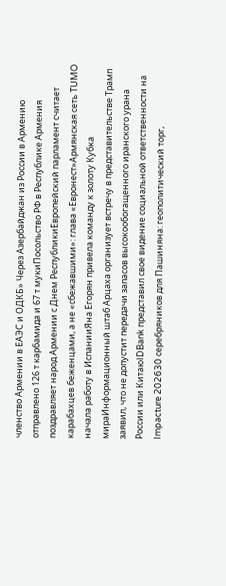членство Армении в ЕАЭС и ОДКБ» Через Азербайджан из России в Армению отправлено 126 т карбамида и 67 т мукиПосольство РФ в Республике Армения поздравляет народ Армении с Днем РеспубликиЕвропейский парламент считает карабахцев беженцами, а не «сбежавшими»: глава «Евронест»Армянская сеть TUMO начала работу в ИспанииЯна Егорян привела команду к золоту Кубка мираИнформационный штаб Арцаха организует встречу в представительстве Трамп заявил, что не допустит передачи запасов высокообогащенного иранского урана России или КитаюIDBank представил свое видение социальной ответственности на Impacture 202630 серебряников для Пашиняна: геополитический торг,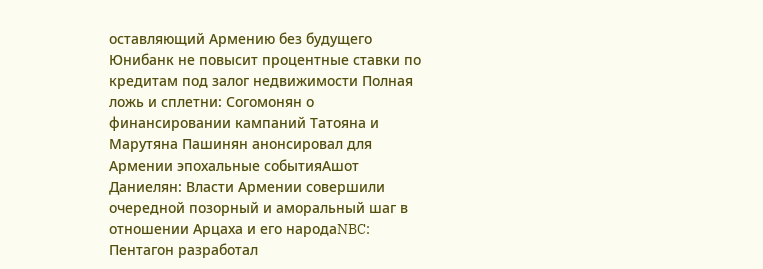оставляющий Армению без будущего Юнибанк не повысит процентные ставки по кредитам под залог недвижимости Полная ложь и сплетни: Согомонян о финансировании кампаний Татояна и Марутяна Пашинян анонсировал для Армении эпохальные событияАшот Даниелян: Власти Армении совершили очередной позорный и аморальный шаг в отношении Арцаха и его народаNBC: Пентагон разработал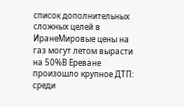список дополнительных сложных целей в ИранеМировые цены на газ могут летом вырасти на 50%В Ереване произошло крупное ДТП: среди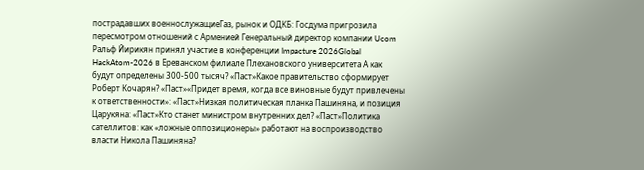пострадавших военнослужащиеГаз, рынок и ОДКБ: Госдума пригрозила пересмотром отношений с Арменией Генеральный директор компании Ucom Ральф Йирикян принял участие в конференции Impacture 2026Global HackAtom-2026 в Ереванском филиале Плехановского университета А как будут определены 300-500 тысяч? «Паст»Какое правительство сформирует Роберт Кочарян? «Паст»«Придет время, когда все виновные будут привлечены к ответственности»: «Паст»Низкая политическая планка Пашиняна, и позиция Царукяна: «Паст»Кто станет министром внутренних дел? «Паст»Политика сателлитов: как «ложные оппозиционеры» работают на воспроизводство власти Никола Пашиняна?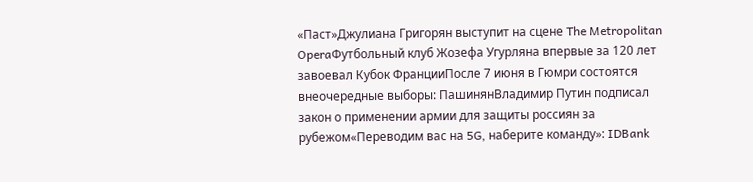«Паст»Джулиана Григорян выступит на сцене The Metropolitan OperaФутбольный клуб Жозефа Угурляна впервые за 120 лет завоевал Кубок ФранцииПосле 7 июня в Гюмри состоятся внеочередные выборы: ПашинянВладимир Путин подписал закон о применении армии для защиты россиян за рубежом«Переводим вас на 5G, наберите команду»: IDBank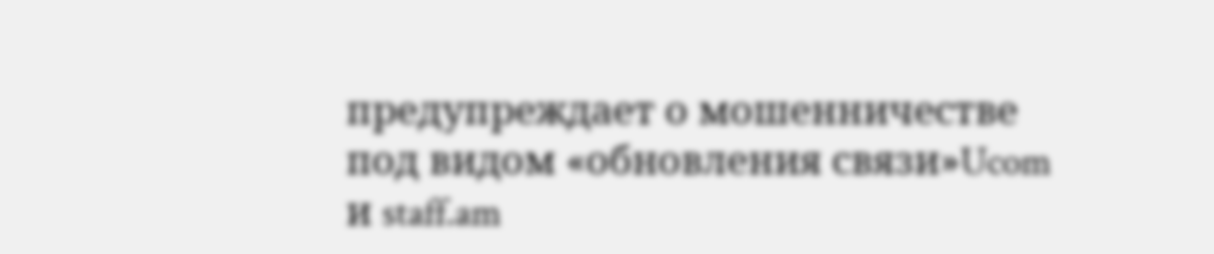предупреждает о мошенничестве под видом «обновления связи»Ucom и staff.am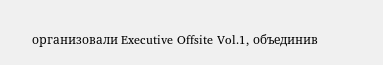организовали Executive Offsite Vol.1, объединив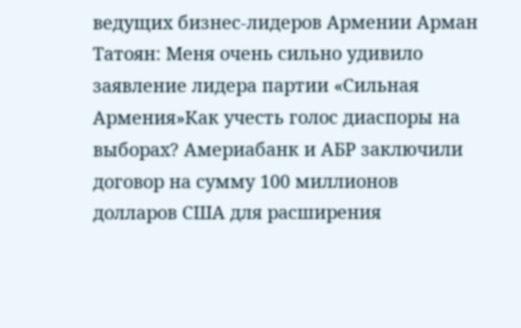ведущих бизнес-лидеров Армении Арман Татоян: Меня очень сильно удивило заявление лидера партии «Сильная Армения»Как учесть голос диаспоры на выборах? Америабанк и АБР заключили договор на сумму 100 миллионов долларов США для расширения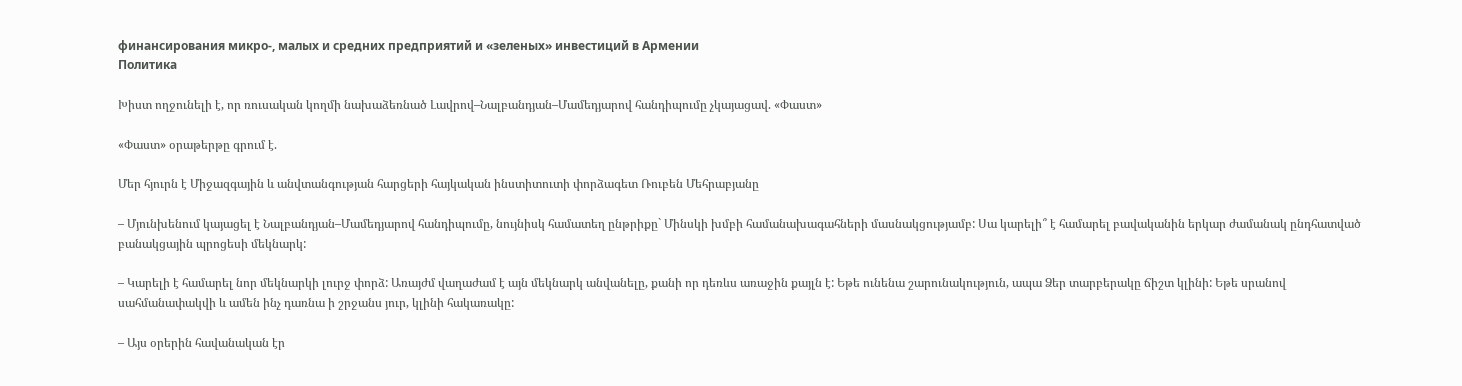финансирования микро-, малых и средних предприятий и «зеленых» инвестиций в Армении
Политика

Խիստ ողջունելի է, որ ռուսական կողմի նախաձեռնած Լավրով–Նալբանդյան–Մամեդյարով հանդիպումը չկայացավ. «Փաստ»

«Փաստ» օրաթերթը գրում է.

Մեր հյուրն է Միջազգային և անվտանգության հարցերի հայկական ինստիտուտի փորձագետ Ռուբեն Մեհրաբյանը

– Մյունխենում կայացել է Նալբանդյան–Մամեդյարով հանդիպումը, նույնիսկ համատեղ ընթրիքը` Մինսկի խմբի համանախագահների մասնակցությամբ: Սա կարելի՞ է համարել բավականին երկար ժամանակ ընդհատված բանակցային պրոցեսի մեկնարկ:

– Կարելի է համարել նոր մեկնարկի լուրջ փորձ: Առայժմ վաղաժամ է այն մեկնարկ անվանելը, քանի որ դեռևս առաջին քայլն է: Եթե ունենա շարունակություն, ապա Ձեր տարբերակը ճիշտ կլինի: Եթե սրանով սահմանափակվի և ամեն ինչ դառնա ի շրջանս յուր, կլինի հակառակը:

– Այս օրերին հավանական էր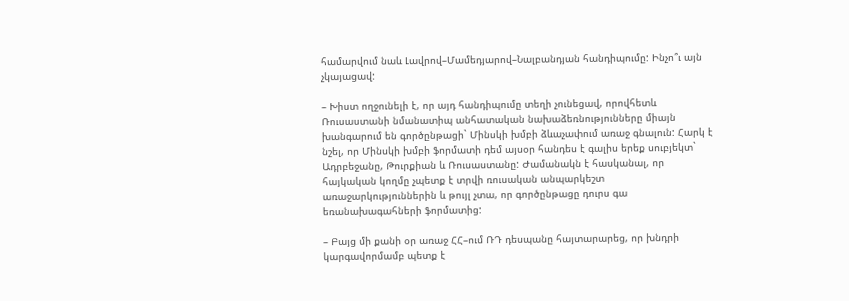համարվում նաև Լավրով–Մամեդյարով–Նալբանդյան հանդիպումը: Ինչո՞ւ այն չկայացավ:

– Խիստ ողջունելի է, որ այդ հանդիպումը տեղի չունեցավ, որովհետև Ռուսաստանի նմանատիպ անհատական նախաձեռնությունները միայն խանգարում են գործընթացի` Մինսկի խմբի ձևաչափում առաջ գնալուն: Հարկ է նշել, որ Մինսկի խմբի ֆորմատի դեմ այսօր հանդես է գալիս երեք սուբյեկտ` Ադրբեջանը, Թուրքիան և Ռուսաստանը: Ժամանակն է հասկանալ, որ հայկական կողմը չպետք է տրվի ռուսական անպարկեշտ առաջարկություններին և թույլ չտա, որ գործընթացը դուրս գա եռանախագահների ֆորմատից:

– Բայց մի քանի օր առաջ ՀՀ–ում ՌԴ դեսպանը հայտարարեց, որ խնդրի կարգավորմամբ պետք է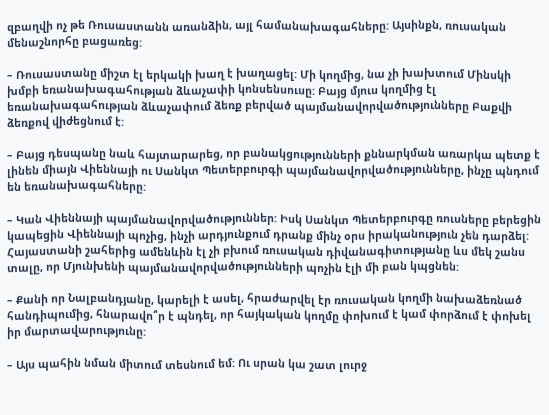զբաղվի ոչ թե Ռուսաստանն առանձին, այլ համանախագահները: Այսինքն, ռուսական մենաշնորհը բացառեց:

– Ռուսաստանը միշտ էլ երկակի խաղ է խաղացել: Մի կողմից, նա չի խախտում Մինսկի խմբի եռանախագահության ձևաչափի կոնսենսուսը: Բայց մյուս կողմից էլ եռանախագահության ձևաչափում ձեռք բերված պայմանավորվածությունները Բաքվի ձեռքով վիժեցնում է:

– Բայց դեսպանը նաև հայտարարեց, որ բանակցությունների քննարկման առարկա պետք է լինեն միայն Վիեննայի ու Սանկտ Պետերբուրգի պայմանավորվածությունները, ինչը պնդում են եռանախագահները:

– Կան Վիեննայի պայմանավորվածություններ: Իսկ Սանկտ Պետերբուրգը ռուսները բերեցին կապեցին Վիեննայի պոչից, ինչի արդյունքում դրանք մինչ օրս իրականություն չեն դարձել: Հայաստանի շահերից ամենևին էլ չի բխում ռուսական դիվանագիտությանը ևս մեկ շանս տալը, որ Մյունխենի պայմանավորվածությունների պոչին էլի մի բան կպցնեն:

– Քանի որ Նալբանդյանը, կարելի է ասել, հրաժարվել էր ռուսական կողմի նախաձեռնած հանդիպումից, հնարավո՞ր է պնդել, որ հայկական կողմը փոխում է կամ փորձում է փոխել իր մարտավարությունը:

– Այս պահին նման միտում տեսնում եմ: Ու սրան կա շատ լուրջ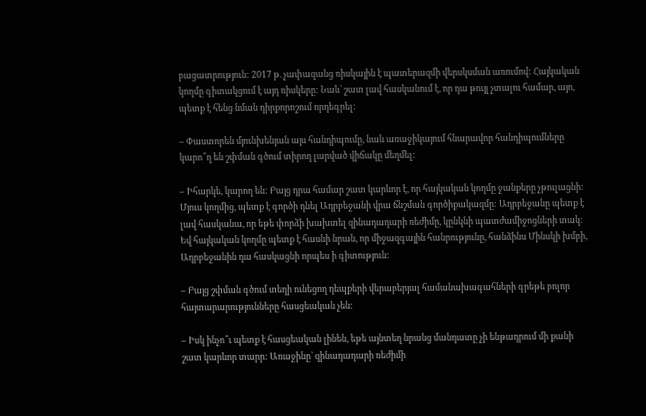բացատրություն: 2017 թ. չափազանց ռիսկային է պատերազմի վերսկսման առումով: Հայկական կողմը գիտակցում է այդ ռիսկերը: Նաև` շատ լավ հասկանում է, որ դա թույլ չտալու համար, այո, պետք է հենց նման դիրքորոշում որդեգրել:

– Փաստորեն մյունխենյան այս հանդիպումը, նաև առաջիկայում հնարավոր հանդիպումները կարո՞ղ են շփման գծում տիրող լարված վիճակը մեղմել:

– Իհարկե, կարող են: Բայց դրա համար շատ կարևոր է, որ հայկական կողմը ջանքերը չթուլացնի: Մյուս կողմից, պետք է գործի դնել Ադրբեջանի վրա ճնշման գործիքակազմը: Ադրբեջանը պետք է լավ հասկանա, որ եթե փորձի խախտել զինադադարի ռեժիմը, կընկնի պատժամիջոցների տակ: Եվ հայկական կողմը պետք է հասնի նրան, որ միջազգային հանրությունը, հանձինս Մինսկի խմբի, Ադրբեջանին դա հասկացնի որպես ի գիտություն:

– Բայց շփման գծում տեղի ունեցող դեպքերի վերաբերյալ համանախագահների գրեթե բոլոր հայտարարությունները հասցեական չեն:

– Իսկ ինչո՞ւ պետք է հասցեական լինեն, եթե այնտեղ նրանց մանդատը չի ենթադրում մի քանի շատ կարևոր տարր: Առաջինը` զինադադարի ռեժիմի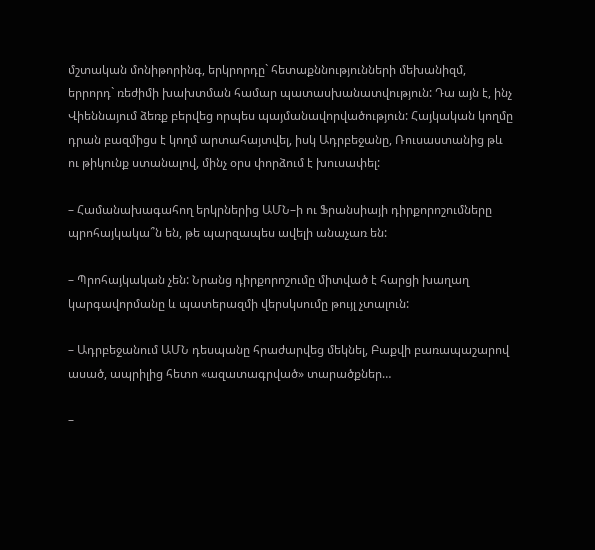մշտական մոնիթորինգ, երկրորդը` հետաքննությունների մեխանիզմ, երրորդ` ռեժիմի խախտման համար պատասխանատվություն: Դա այն է, ինչ Վիեննայում ձեռք բերվեց որպես պայմանավորվածություն: Հայկական կողմը դրան բազմիցս է կողմ արտահայտվել, իսկ Ադրբեջանը, Ռուսաստանից թև ու թիկունք ստանալով, մինչ օրս փորձում է խուսափել:

– Համանախագահող երկրներից ԱՄՆ–ի ու Ֆրանսիայի դիրքորոշումները պրոհայկակա՞ն են, թե պարզապես ավելի անաչառ են:

– Պրոհայկական չեն: Նրանց դիրքորոշումը միտված է հարցի խաղաղ կարգավորմանը և պատերազմի վերսկսումը թույլ չտալուն:

– Ադրբեջանում ԱՄՆ դեսպանը հրաժարվեց մեկնել, Բաքվի բառապաշարով ասած, ապրիլից հետո «ազատագրված» տարածքներ…

–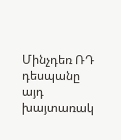Մինչդեռ ՌԴ դեսպանը այդ խայտառակ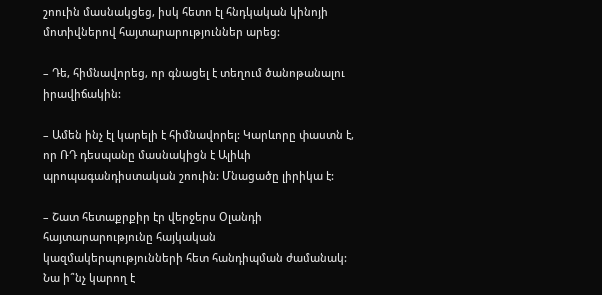շոուին մասնակցեց, իսկ հետո էլ հնդկական կինոյի մոտիվներով հայտարարություններ արեց:

– Դե, հիմնավորեց, որ գնացել է տեղում ծանոթանալու իրավիճակին:

– Ամեն ինչ էլ կարելի է հիմնավորել: Կարևորը փաստն է, որ ՌԴ դեսպանը մասնակիցն է Ալիևի պրոպագանդիստական շոուին: Մնացածը լիրիկա է:

– Շատ հետաքրքիր էր վերջերս Օլանդի հայտարարությունը հայկական կազմակերպությունների հետ հանդիպման ժամանակ: Նա ի՞նչ կարող է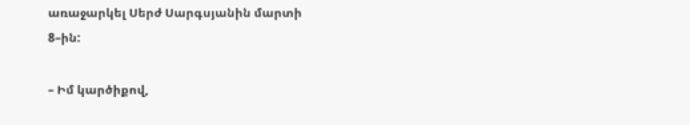առաջարկել Սերժ Սարգսյանին մարտի 8–ին:

– Իմ կարծիքով,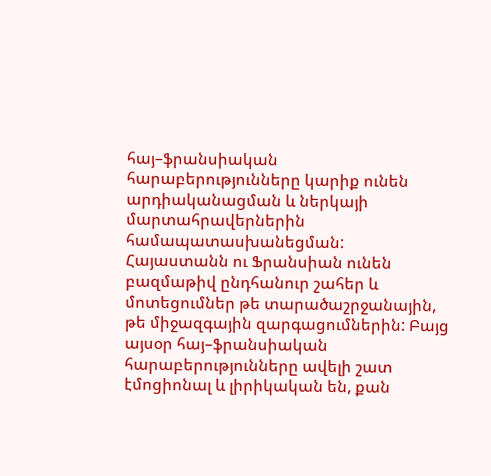հայ–ֆրանսիական հարաբերությունները կարիք ունեն արդիականացման և ներկայի մարտահրավերներին համապատասխանեցման: Հայաստանն ու Ֆրանսիան ունեն բազմաթիվ ընդհանուր շահեր և մոտեցումներ թե տարածաշրջանային, թե միջազգային զարգացումներին: Բայց այսօր հայ–ֆրանսիական հարաբերությունները ավելի շատ էմոցիոնալ և լիրիկական են, քան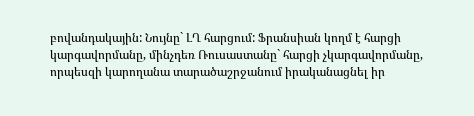բովանդակային: Նույնը` ԼՂ հարցում: Ֆրանսիան կողմ է հարցի կարգավորմանը, մինչդեռ Ռուսաստանը` հարցի չկարգավորմանը, որպեսզի կարողանա տարածաշրջանում իրականացնել իր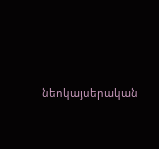նեոկայսերական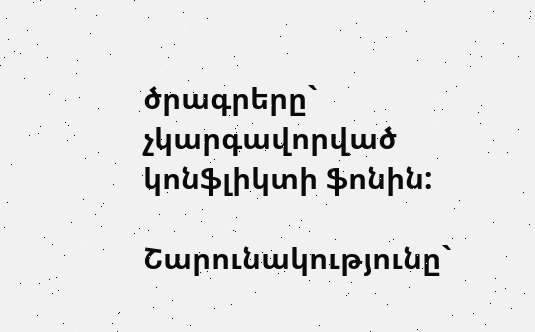ծրագրերը` չկարգավորված կոնֆլիկտի ֆոնին:

Շարունակությունը`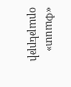«Փաստ» օրաթերթի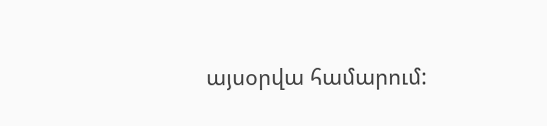այսօրվա համարում: